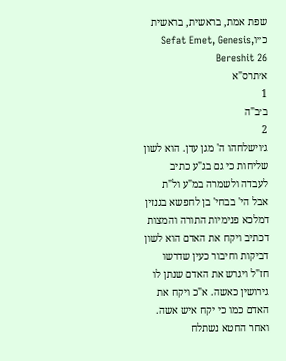שפת אמת, בראשית, בראשית כ״וSefat Emet, Genesis, Bereshit 26
א׳תרס"א
1
ב׳ב"ה
2
ג׳וישלחהו ה' מגן עדן. הוא לשון שליחות כי גם בג"ע כתיב לעבדה ולשמרה במ"ע ול"ת אבל הי' בבחי' בן לחפשא בגנזין דמלכא פנימיות התורה והמצות דכתיב ויקח את האדם הוא לשון דביקות וחיבור כעין שדרשו חז"ל ויגרש את האדם שנתן לו גירושין כאשה. א"כ ויקח את האדם כמו כי יקח איש אשה. ואחר החטא נשתלח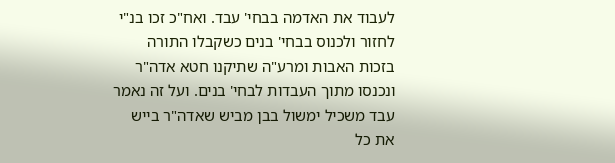לעבוד את האדמה בבחי' עבד. ואח"כ זכו בנ"י לחזור ולכנוס בבחי' בנים כשקבלו התורה בזכות האבות ומרע"ה שתיקנו חטא אדה"ר ונכנסו מתוך העבדות לבחי' בנים. ועל זה נאמר עבד משכיל ימשול בבן מביש שאדה"ר בייש את כל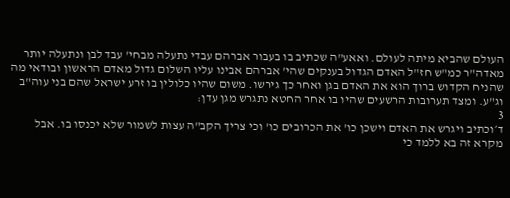העולם שהביא מיתה לעולם. ואאע"ה שכתיב בו בעבור אברהם עבדי נתעלה מבחי' עבד לבן ונתעלה יותר מאדה"ר כמ"ש חז"ל האדם הגדול בענקים שהי' אברהם אבינו עליו השלום גדול מאדם הראשון ובודאי מה שהניח הקדוש ברוך הוא את האדם בגן ואחר כך גירשו. משום שהיו כלולין בו זרע ישראל שהם בני עוה"ב וג"ע. ומצד תערובות הרשעים שהיו בו אחר החטא נתגרש מגן עדן:
3
ד׳וכתיב ויגרש את האדם וישכן כו' את הכרובים כו' וכי צריך הקב"ה עצות לשמור שלא יכנסו בו. אבל מקרא זה בא ללמד כי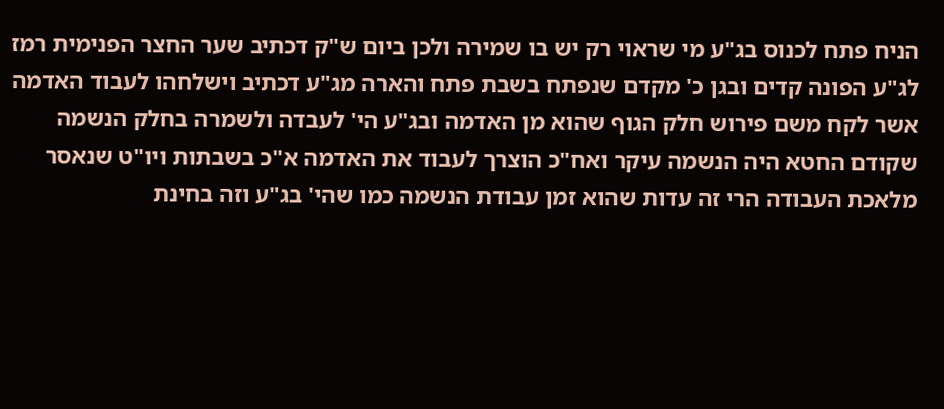הניח פתח לכנוס בג"ע מי שראוי רק יש בו שמירה ולכן ביום ש"ק דכתיב שער החצר הפנימית רמז לג"ע הפונה קדים ובגן כ' מקדם שנפתח בשבת פתח והארה מג"ע דכתיב וישלחהו לעבוד האדמה אשר לקח משם פירוש חלק הגוף שהוא מן האדמה ובג"ע הי' לעבדה ולשמרה בחלק הנשמה שקודם החטא היה הנשמה עיקר ואח"כ הוצרך לעבוד את האדמה א"כ בשבתות ויו"ט שנאסר מלאכת העבודה הרי זה עדות שהוא זמן עבודת הנשמה כמו שהי' בג"ע וזה בחינת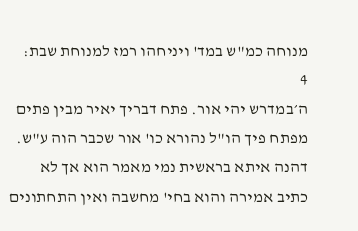מנוחה כמ"ש במד' ויניחהו רמז למנוחת שבת:
4
ה׳במדרש יהי אור. פתח דבריך יאיר מבין פתים מפתח פיך הו"ל נהורא כו' אור שכבר הוה ע"ש. דהנה איתא בראשית נמי מאמר הוא אך לא כתיב אמירה והוא בחי' מחשבה ואין התחתונים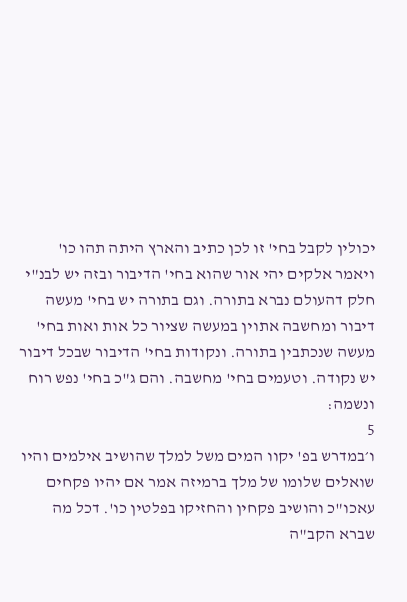יכולין לקבל בחי' זו לכן כתיב והארץ היתה תהו כו' ויאמר אלקים יהי אור שהוא בחי' הדיבור ובזה יש לבנ"י חלק דהעולם נברא בתורה. וגם בתורה יש בחי' מעשה דיבור ומחשבה אתוין במעשה שציור כל אות ואות בחי' מעשה שנכתבין בתורה. ונקודות בחי' הדיבור שבכל דיבור יש נקודה. וטעמים בחי' מחשבה. והם ג"כ בחי' נפש רוח ונשמה:
5
ו׳במדרש בפ' יקוו המים משל למלך שהושיב אילמים והיו שואלים שלומו של מלך ברמיזה אמר אם יהיו פקחים עאכו"כ והושיב פקחין והחזיקו בפלטין כו'. דכל מה שברא הקב"ה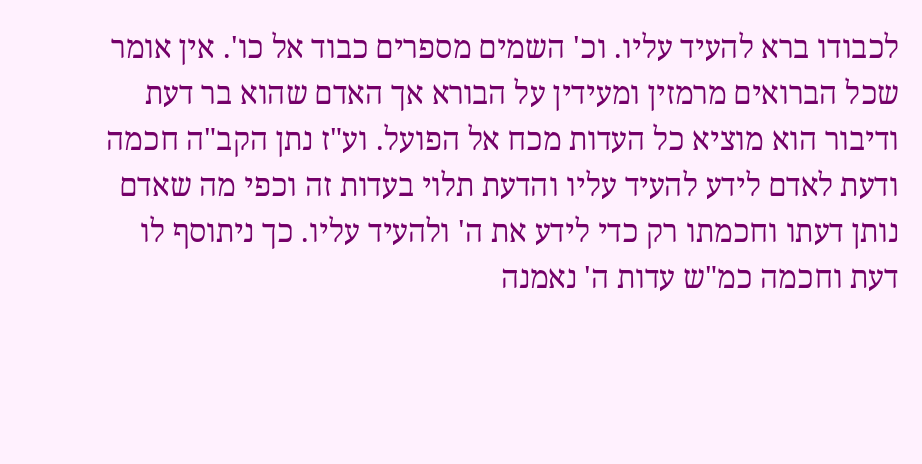לכבודו ברא להעיד עליו. וכ' השמים מספרים כבוד אל כו'. אין אומר שכל הברואים מרמזין ומעידין על הבורא אך האדם שהוא בר דעת ודיבור הוא מוציא כל העדות מכח אל הפועל. וע"ז נתן הקב"ה חכמה ודעת לאדם לידע להעיד עליו והדעת תלוי בעדות זה וכפי מה שאדם נותן דעתו וחכמתו רק כדי לידע את ה' ולהעיד עליו. כך ניתוסף לו דעת וחכמה כמ"ש עדות ה' נאמנה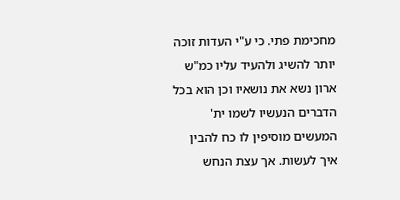מחכימת פתי. כי ע"י העדות זוכה יותר להשיג ולהעיד עליו כמ"ש ארון נשא את נושאיו וכן הוא בכל הדברים הנעשיו לשמו ית' המעשים מוסיפין לו כח להבין איך לעשות. אך עצת הנחש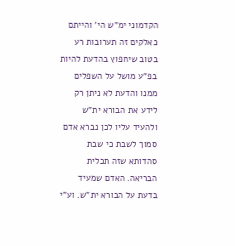הקדמוני ימ"ש הי' והייתם כאלקים זה תערובות רע בטוב שיחפוץ בהדעת להיות בפ"ע מושל על השפלים ממנו והדעת לא ניתן רק לידע את הבורא ית"ש ולהעיד עליו לכן נברא אדם סמוך לשבת כי שבת סהדותא שזה תכלית הבריאה. האדם שמעיד בדעת על הבורא ית"ש. וע"י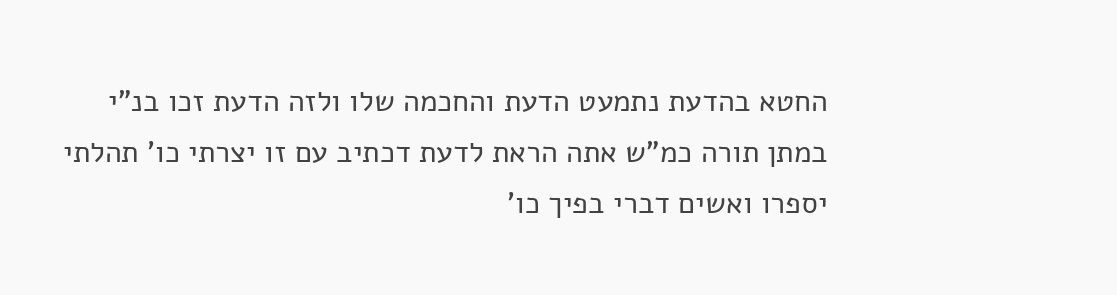החטא בהדעת נתמעט הדעת והחכמה שלו ולזה הדעת זכו בנ"י במתן תורה כמ"ש אתה הראת לדעת דכתיב עם זו יצרתי כו' תהלתי יספרו ואשים דברי בפיך כו'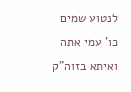לנטוע שמים כו' עמי אתה ואיתא בזוה"ק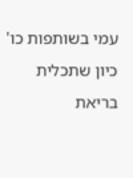עמי בשותפות כו' כיון שתכלית בריאת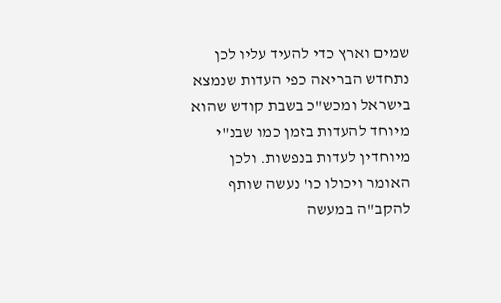שמים וארץ כדי להעיד עליו לכן נתחדש הבריאה כפי העדות שנמצא בישראל ומכש"כ בשבת קודש שהוא מיוחד להעדות בזמן כמו שבנ"י מיוחדין לעדות בנפשות. ולכן האומר ויכולו כו' נעשה שותף להקב"ה במעשה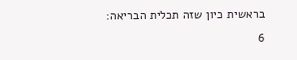בראשית כיון שזה תכלית הבריאה:
6